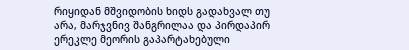რიყიდან მშვიდობის ხიდს გადახვალ თუ არა, მარჯვნივ შანგრილაა და პირდაპირ ერეკლე მეორის გაპარტახებული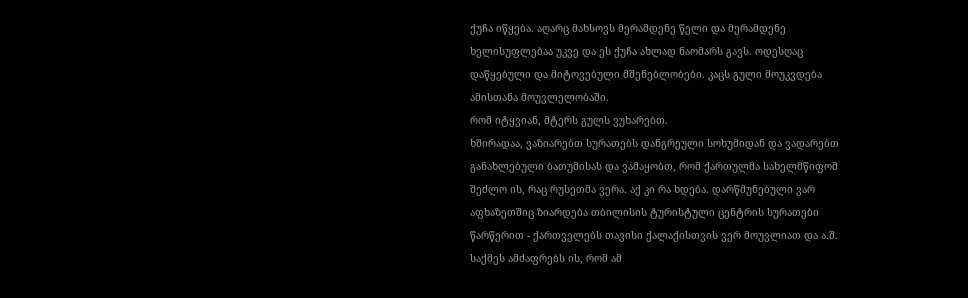ქუჩა იწყება. აღარც მახსოვს მერამდენე წელი და მერამდენე ხელისუფლებაა უკვე და ეს ქუჩა ახლად ნაომარს გავს. ოდესღაც დაწყებული და მიტოვებული მშენებლობები. კაცს გული მოუკვდება ამისთანა მოუვლელობაში.
რომ იტყვიან, მტერს გულს ვუხარებთ.
ხშირადაა, ვაზიარებთ სურათებს დანგრეული სოხუმიდან და ვადარებთ განახლებული ბათუმისას და ვამაყობთ, რომ ქართულმა სახელმწიფომ შეძლო ის, რაც რუსეთმა ვერა. აქ კი რა ხდება. დარწმუნებული ვარ აფხაზეთშიც ზიარდება თბილისის ტურისტული ცენტრის სურათები წარწერით - ქართველებს თავისი ქალაქისთვის ვერ მოუვლიათ და ა.შ.
საქმეს ამძაფრებს ის, რომ ამ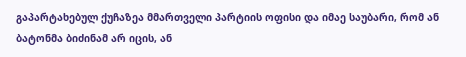გაპარტახებულ ქუჩაზეა მმართველი პარტიის ოფისი და იმაე საუბარი, რომ ან ბატონმა ბიძინამ არ იცის, ან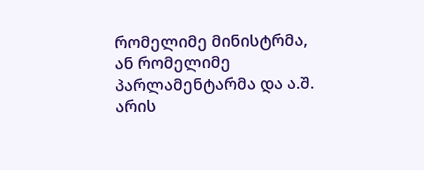რომელიმე მინისტრმა, ან რომელიმე პარლამენტარმა და ა.შ. არის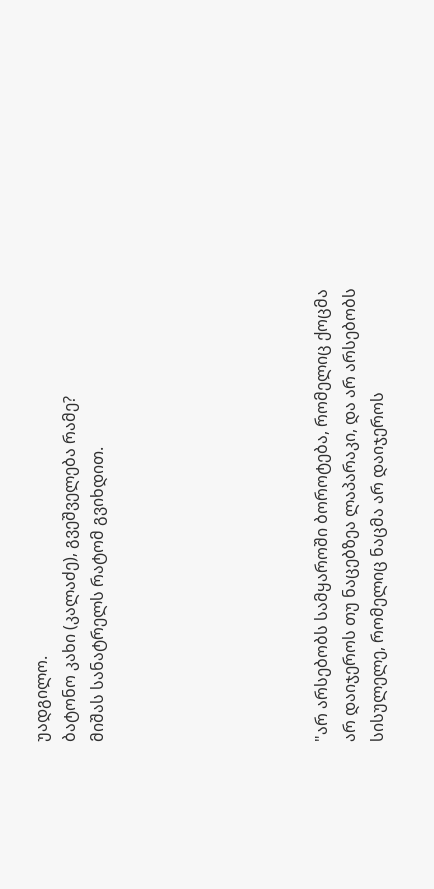უადგილო.
ბატონო კახი (კალაძე), გვეშველება რამე?
მიშას სანატრელს რატომ გვიხდით.







"არ არსებობს სამყაროში ბოროტება, რომელიც ქოცმა არ დაიჯეროს თუ ნაცებზეა ლაპარაკი, და არ არსებობს სისულელე, რომელიც ნაცმა არ დაიჯეროს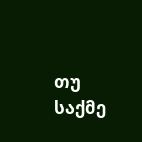თუ საქმე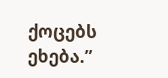ქოცებს ეხება.”